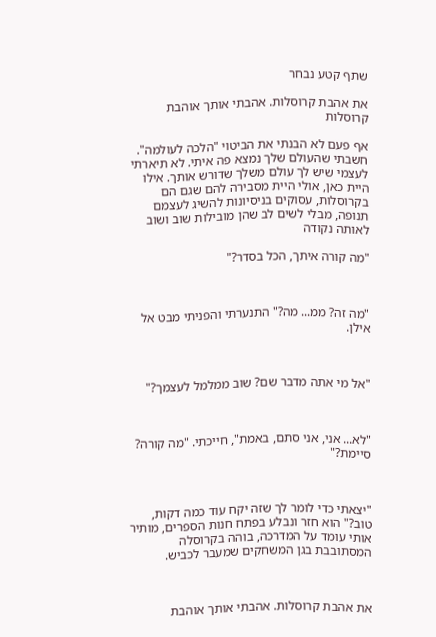שתף קטע נבחר

את אהבת קרוסלות. אהבתי אותך אוהבת קרוסלות

אף פעם לא הבנתי את הביטוי "הלכה לעולמה". חשבתי שהעולם שלך נמצא פה איתי. לא תיארתי לעצמי שיש לך עולם משלך שדורש אותך. אילו היית כאן, אולי היית מסבירה להם שגם הם בקרוסלות, עסוקים בניסיונות להשיג לעצמם תנופה, מבלי לשים לב שהן מובילות שוב ושוב לאותה נקודה

"מה קורה איתך, הכל בסדר?"



"מה זה? ממ... מה?" התנערתי והפניתי מבט אל אילן.



"אל מי אתה מדבר שם? שוב ממלמל לעצמך?"



"לא... אני, אני סתם, באמת", חייכתי. "מה קורה? סיימת?"



"יצאתי כדי לומר לך שזה יקח עוד כמה דקות, טוב?" הוא חזר ונבלע בפתח חנות הספרים, מותיר אותי עומד על המדרכה, בוהה בקרוסלה המסתובבת בגן המשחקים שמעבר לכביש.



את אהבת קרוסלות. אהבתי אותך אוהבת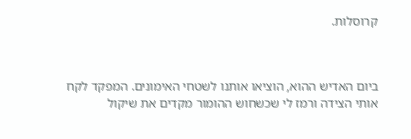קרוסלות.



ביום האדיש ההוא, הוציאו אותנו לשטחי האימונים. המפקד לקח אותי הצידה ורמז לי שכשחוש ההומור מקדים את שיקול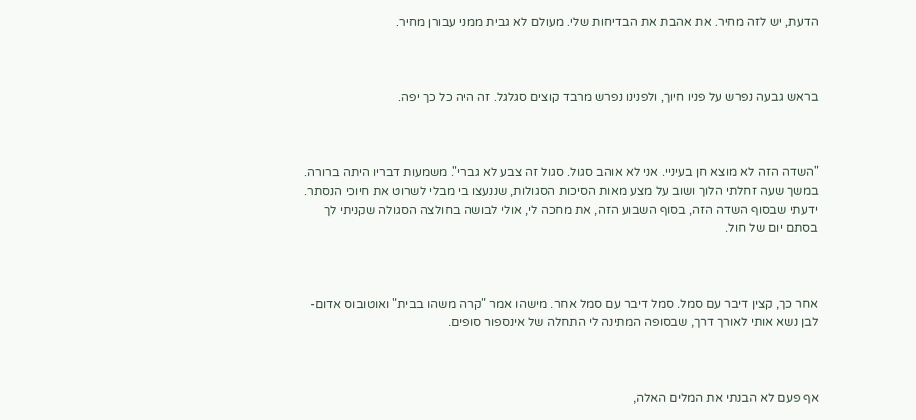הדעת, יש לזה מחיר. את אהבת את הבדיחות שלי. מעולם לא גבית ממני עבורן מחיר.



בראש גבעה נפרש על פניו חיוך, ולפנינו נפרש מרבד קוצים סגלגל. זה היה כל כך יפה.



"השדה הזה לא מוצא חן בעיניי. אני לא אוהב סגול. סגול זה צבע לא גברי". משמעות דבריו היתה ברורה. במשך שעה זחלתי הלוך ושוב על מצע מאות הסיכות הסגולות, שננעצו בי מבלי לשרוט את חיוכי הנסתר. ידעתי שבסוף השדה הזה, בסוף השבוע הזה, את מחכה לי, אולי לבושה בחולצה הסגולה שקניתי לך בסתם יום של חול.



אחר כך, קצין דיבר עם סמל. סמל דיבר עם סמל אחר. מישהו אמר "קרה משהו בבית" ואוטובוס אדום-לבן נשא אותי לאורך דרך, שבסופה המתינה לי התחלה של אינספור סופים.



אף פעם לא הבנתי את המלים האלה,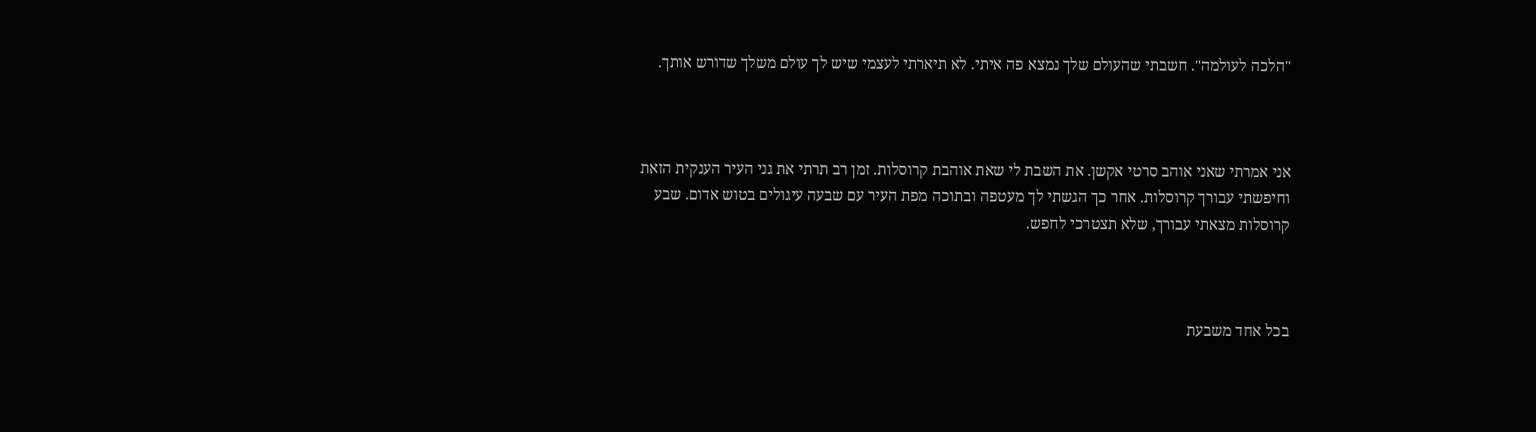"הלכה לעולמה". חשבתי שהעולם שלך נמצא פה איתי. לא תיארתי לעצמי שיש לך עולם משלך שדורש אותך.



אני אמרתי שאני אוהב סרטי אקשן. את השבת לי שאת אוהבת קרוסלות. זמן רב תרתי את גני העיר הענקית הזאת וחיפשתי עבורך קרוסלות. אחר כך הגשתי לך מעטפה ובתוכה מפת העיר עם שבעה עיגולים בטוש אדום. שבע קרוסלות מצאתי עבורך, שלא תצטרכי לחפש.



בכל אחד משבעת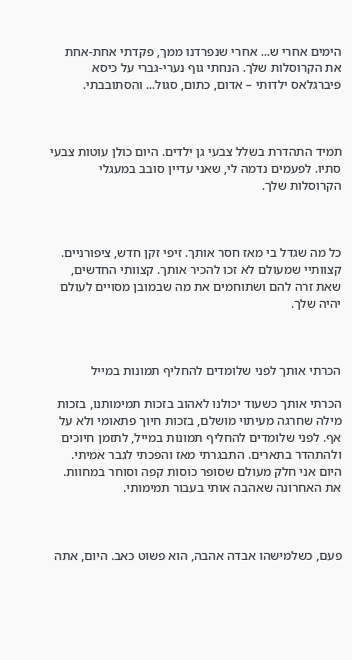הימים אחרי ש... אחרי שנפרדנו ממך, פקדתי אחת-אחת את הקרוסלות שלך. הנחתי גוף נערי-גברי על כיסא פיברגלאס ילדותי – אדום, כתום, סגול... והסתובבתי.



תמיד התהדרת בשלל צבעי גן ילדים. היום כולן עוטות צבעי סתיו. לפעמים נדמה לי, שאני עדיין סובב במעגלי הקרוסלות שלך.



כל מה שגדל בי מאז חסר אותך. זיפי זקן חדש, ציפורניים. קצוותיי שמעולם לא זכו להכיר אותך. קצוותי החדשים, שאת זרה להם ושתוחמים את מה שבמובן מסויים לעולם יהיה שלך.



הכרתי אותך לפני שלומדים להחליף תמונות במייל

הכרתי אותך כשעוד יכולנו לאהוב בזכות תמימותנו, בזכות מילה שחרגה מעיתוי מושלם, בזכות חיוך פתאומי ולא על אף. לפני שלומדים להחליף תמונות במייל, לתזמן חיוכים ולהתהדר בתארים. התבגרתי מאז והפכתי לגבר אמיתי. היום אני חלק מעולם שסופר כוסות קפה וסוחר במחוות. את האחרונה שאהבה אותי בעבור תמימותי.



פעם, כשלמישהו אבדה אהבה, הוא פשוט כאב. היום, אתה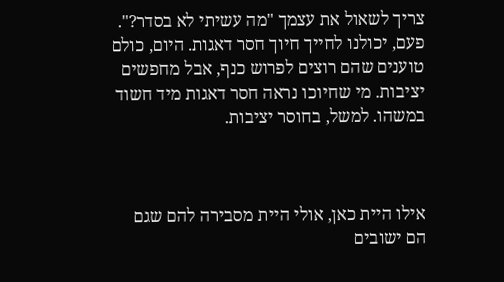צריך לשאול את עצמך "מה עשיתי לא בסדר?". פעם, יכולנו לחייך חיוך חסר דאגות. היום, כולם טוענים שהם רוצים לפרוש כנף, אבל מחפשים יציבות. מי שחיוכו נראה חסר דאגות מיד חשוד במשהו. למשל, בחוסר יציבות.



אילו היית כאן, אולי היית מסבירה להם שגם הם ישובים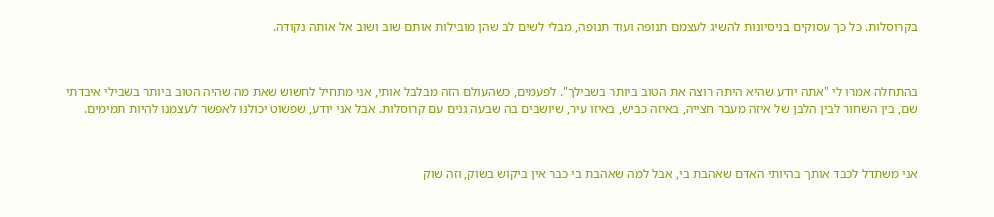בקרוסלות. כל כך עסוקים בניסיונות להשיג לעצמם תנופה ועוד תנופה, מבלי לשים לב שהן מובילות אותם שוב ושוב אל אותה נקודה.



בהתחלה אמרו לי "אתה יודע שהיא היתה רוצה את הטוב ביותר בשבילך". לפעמים, כשהעולם הזה מבלבל אותי, אני מתחיל לחשוש שאת מה שהיה הטוב ביותר בשבילי איבדתי שם, בין השחור לבין הלבן של איזה מעבר חצייה, באיזה כביש, באיזו עיר, שיושבים בה שבעה גנים עם קרוסלות. אבל אני יודע, שפשוט יכולנו לאפשר לעצמנו להיות תמימים.



אני משתדל לכבד אותך בהיותי האדם שאהבת בי, אבל למה שאהבת בי כבר אין ביקוש בשוק, וזה שוק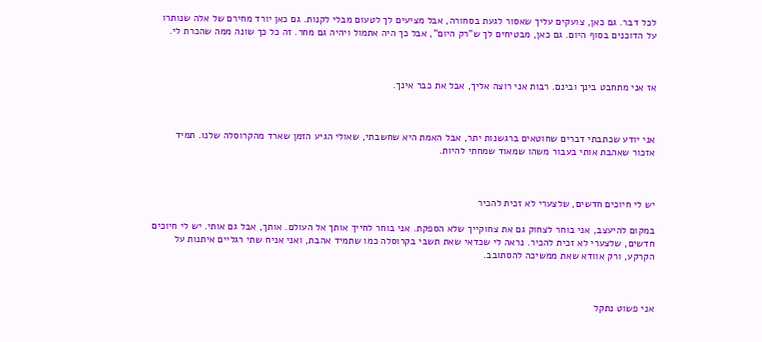לכל דבר. גם כאן, צועקים עליך שאסור לגעת בסחורה, אבל מציעים לך לטעום מבלי לקנות. גם כאן יורד מחירם של אלה שנותרו על הדוכנים בסוף היום. גם כאן, מבטיחים לך ש"רק היום", אבל כך היה אתמול ויהיה גם מחר. זה כל כך שונה ממה שהכרת לי.



אז אני מתחבט בינך ובינם. רבות אני רוצה אליך, אבל את כבר אינך.



אני יודע שכתבתי דברים שחוטאים ברגשנות יתר, אבל האמת היא שחשבתי, שאולי הגיע הזמן שארד מהקרוסלה שלנו. תמיד אזכור שאהבת אותי בעבור משהו שמאוד שמחתי להיות.



יש לי חיוכים חדשים, שלצערי לא זכית להכיר

במקום להיעצב, אני בוחר לצחוק גם את צחוקייך שלא הספקת. אני בוחר לחייך אותך אל העולם. אותך, אבל גם אותי. יש לי חיוכים חדשים, שלצערי לא זכית להכיר. נראה לי שכדאי שאת תשבי בקרוסלה כמו שתמיד אהבת, ואני אניח שתי רגליים איתנות על הקרקע, ורק אוודא שאת ממשיכה להסתובב.



אני פשוט נתקל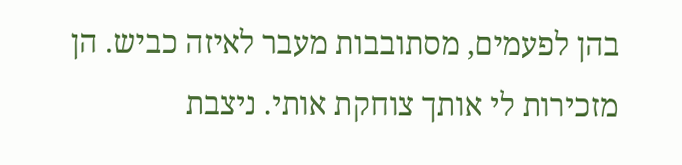בהן לפעמים, מסתובבות מעבר לאיזה כביש. הן מזכירות לי אותך צוחקת אותי. ניצבת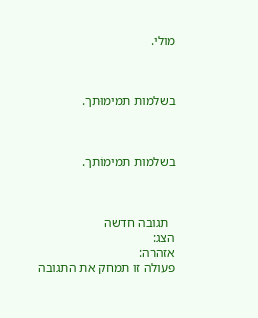מולי.



בשלמות תמימוּתך.



בשלמות תמימוֹתך.



  תגובה חדשה
הצג:
אזהרה:
פעולה זו תמחק את התגובה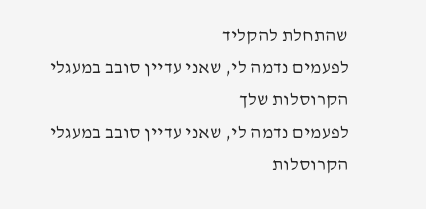שהתחלת להקליד
לפעמים נדמה לי, שאני עדיין סובב במעגלי הקרוסלות שלך
לפעמים נדמה לי, שאני עדיין סובב במעגלי הקרוסלות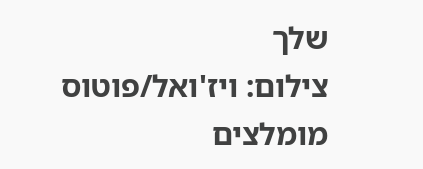שלך
צילום: ויז'ואל/פוטוס
מומלצים